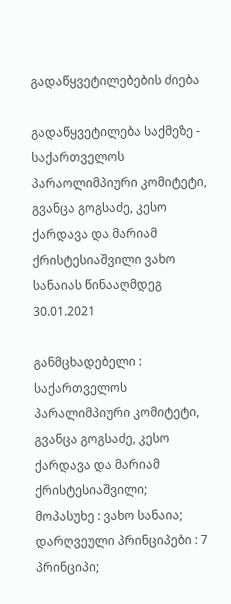გადაწყვეტილებების ძიება

გადაწყვეტილება საქმეზე - საქართველოს პარაოლიმპიური კომიტეტი, გვანცა გოგსაძე, კესო ქარდავა და მარიამ ქრისტესიაშვილი ვახო სანაიას წინააღმდეგ
30.01.2021

განმცხადებელი : საქართველოს პარალიმპიური კომიტეტი, გვანცა გოგსაძე, კესო ქარდავა და მარიამ ქრისტესიაშვილი;
მოპასუხე : ვახო სანაია;
დარღვეული პრინციპები : 7 პრინციპი;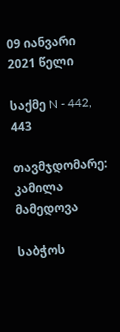09 იანვარი 2021 წელი

საქმე N - 442, 443

თავმჯდომარე: კამილა მამედოვა

საბჭოს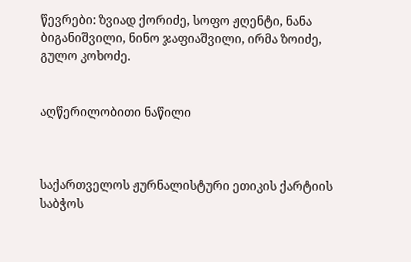წევრები: ზვიად ქორიძე, სოფო ჟღენტი, ნანა ბიგანიშვილი, ნინო ჯაფიაშვილი, ირმა ზოიძე, გულო კოხოძე.


აღწერილობითი ნაწილი



საქართველოს ჟურნალისტური ეთიკის ქარტიის საბჭოს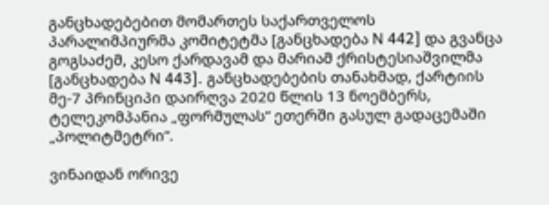განცხადებებით მომართეს საქართველოს პარალიმპიურმა კომიტეტმა [განცხადება N 442] და გვანცა გოგსაძემ, კესო ქარდავამ და მარიამ ქრისტესიაშვილმა [განცხადება N 443]. განცხადებების თანახმად, ქარტიის მე-7 პრინციპი დაირღვა 2020 წლის 13 ნოემბერს, ტელეკომპანია „ფორმულას“ ეთერში გასულ გადაცემაში „პოლიტმეტრი“.

ვინაიდან ორივე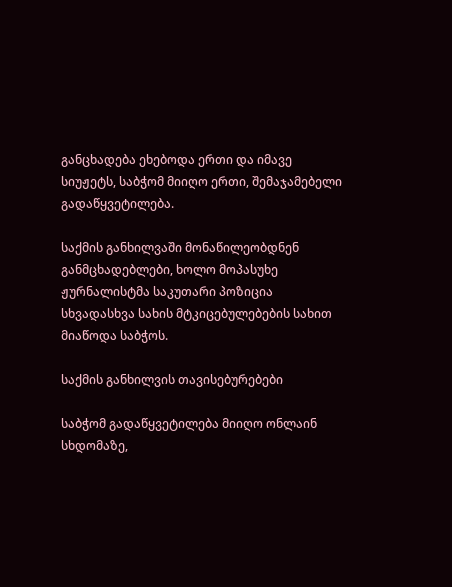განცხადება ეხებოდა ერთი და იმავე სიუჟეტს, საბჭომ მიიღო ერთი, შემაჯამებელი გადაწყვეტილება.

საქმის განხილვაში მონაწილეობდნენ განმცხადებლები, ხოლო მოპასუხე ჟურნალისტმა საკუთარი პოზიცია სხვადასხვა სახის მტკიცებულებების სახით მიაწოდა საბჭოს.

საქმის განხილვის თავისებურებები

საბჭომ გადაწყვეტილება მიიღო ონლაინ სხდომაზე,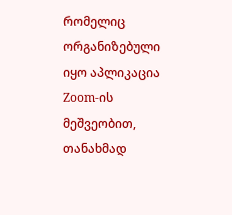რომელიც ორგანიზებული იყო აპლიკაცია Zoom-ის მეშვეობით, თანახმად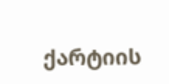ქარტიის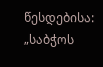წესდებისა: „საბჭოს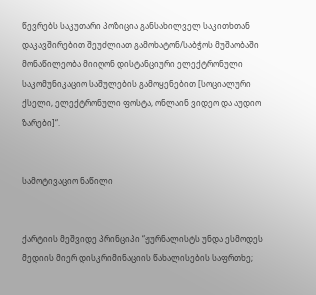წევრებს საკუთარი პოზიცია განსახილველ საკითხთან დაკავშირებით შეუძლიათ გამოხატონ/საბჭოს მუშაობაში მონაწილეობა მიიღონ დისტანციური ელექტრონული საკომუნიკაციო საშულების გამოყენებით [სოციალური ქსელი, ელექტრონული ფოსტა, ონლაინ ვიდეო და აუდიო ზარები]“.


სამოტივაციო ნაწილი


ქარტიის მეშვიდე პრინციპი “ჟურნალისტს უნდა ესმოდეს მედიის მიერ დისკრიმინაციის წახალისების საფრთხე;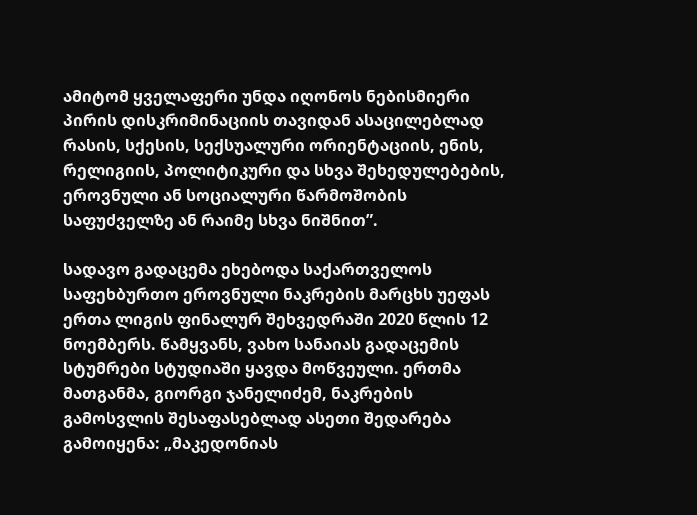ამიტომ ყველაფერი უნდა იღონოს ნებისმიერი პირის დისკრიმინაციის თავიდან ასაცილებლად რასის, სქესის, სექსუალური ორიენტაციის, ენის, რელიგიის, პოლიტიკური და სხვა შეხედულებების, ეროვნული ან სოციალური წარმოშობის საფუძველზე ან რაიმე სხვა ნიშნით”.

სადავო გადაცემა ეხებოდა საქართველოს საფეხბურთო ეროვნული ნაკრების მარცხს უეფას ერთა ლიგის ფინალურ შეხვედრაში 2020 წლის 12 ნოემბერს. წამყვანს, ვახო სანაიას გადაცემის სტუმრები სტუდიაში ყავდა მოწვეული. ერთმა მათგანმა, გიორგი ჯანელიძემ, ნაკრების გამოსვლის შესაფასებლად ასეთი შედარება გამოიყენა: „მაკედონიას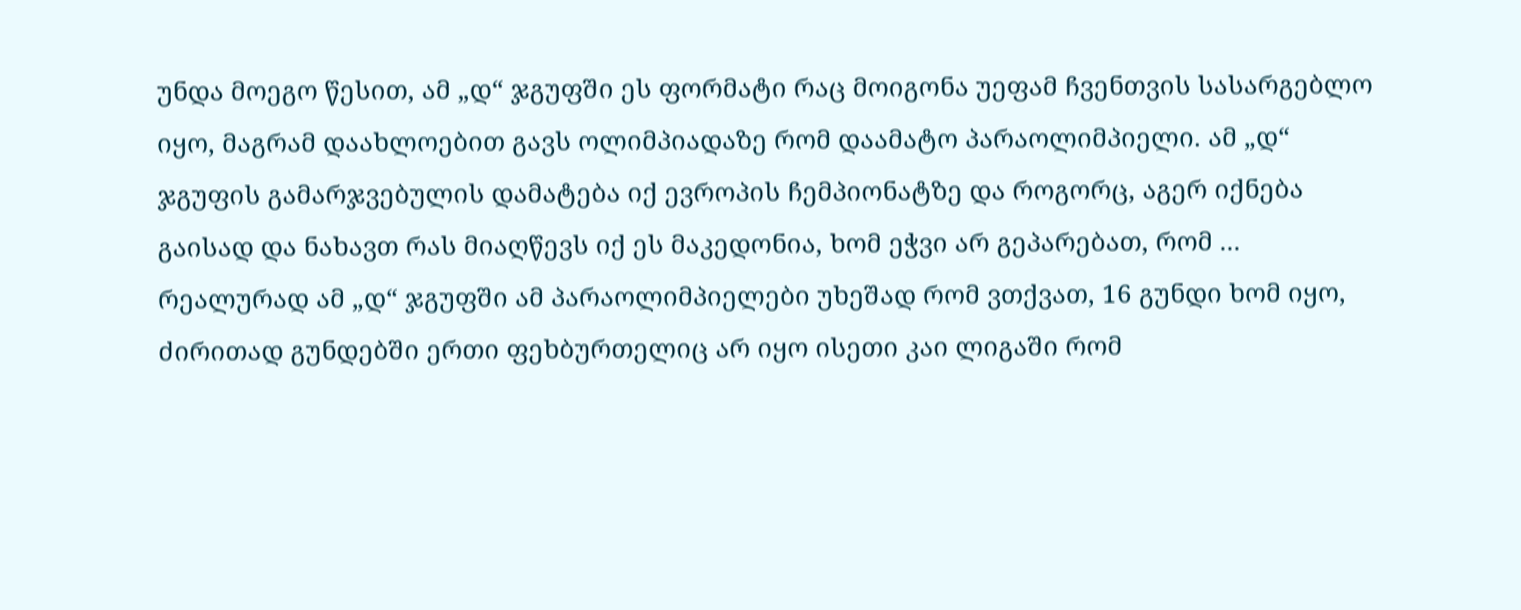უნდა მოეგო წესით, ამ „დ“ ჯგუფში ეს ფორმატი რაც მოიგონა უეფამ ჩვენთვის სასარგებლო იყო, მაგრამ დაახლოებით გავს ოლიმპიადაზე რომ დაამატო პარაოლიმპიელი. ამ „დ“ ჯგუფის გამარჯვებულის დამატება იქ ევროპის ჩემპიონატზე და როგორც, აგერ იქნება გაისად და ნახავთ რას მიაღწევს იქ ეს მაკედონია, ხომ ეჭვი არ გეპარებათ, რომ ... რეალურად ამ „დ“ ჯგუფში ამ პარაოლიმპიელები უხეშად რომ ვთქვათ, 16 გუნდი ხომ იყო, ძირითად გუნდებში ერთი ფეხბურთელიც არ იყო ისეთი კაი ლიგაში რომ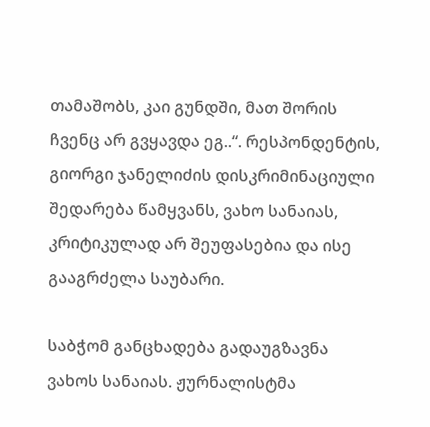თამაშობს, კაი გუნდში, მათ შორის ჩვენც არ გვყავდა ეგ..“. რესპონდენტის, გიორგი ჯანელიძის დისკრიმინაციული შედარება წამყვანს, ვახო სანაიას, კრიტიკულად არ შეუფასებია და ისე გააგრძელა საუბარი.

საბჭომ განცხადება გადაუგზავნა ვახოს სანაიას. ჟურნალისტმა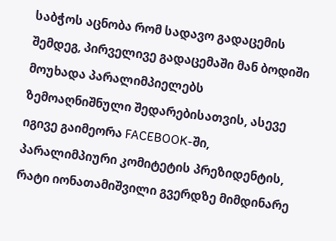საბჭოს აცნობა რომ სადავო გადაცემის შემდეგ, პირველივე გადაცემაში მან ბოდიში მოუხადა პარალიმპიელებს ზემოაღნიშნული შედარებისათვის, ასევე იგივე გაიმეორა FACEBOOK-ში, პარალიმპიური კომიტეტის პრეზიდენტის, რატი იონათამიშვილი გვერდზე მიმდინარე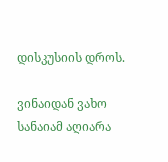დისკუსიის დროს.

ვინაიდან ვახო სანაიამ აღიარა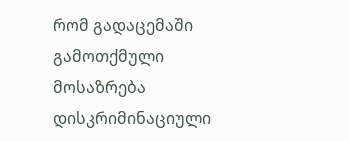რომ გადაცემაში გამოთქმული მოსაზრება დისკრიმინაციული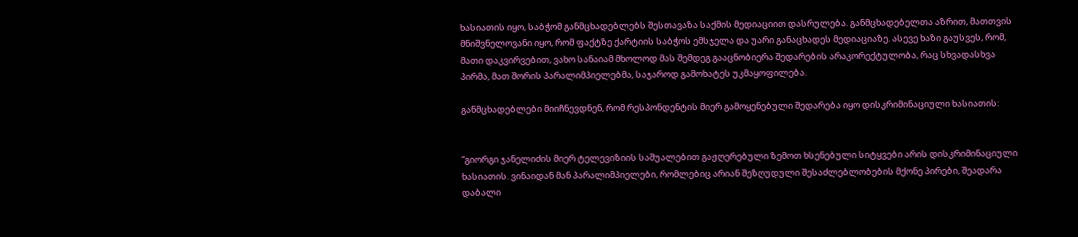ხასიათის იყო, საბჭომ განმცხადებლებს შესთავაზა საქმის მედიაციით დასრულება. განმცხადებელთა აზრით, მათთვის მნიშვნელოვანი იყო, რომ ფაქტზე ქარტიის საბჭოს ემსჯელა და უარი განაცხადეს მედიაციაზე. ასევე ხაზი გაუსვეს, რომ, მათი დაკვირვებით, ვახო სანაიამ მხოლოდ მას შემდეგ გააცნობიერა შედარების არაკორექტულობა, რაც სხვადასხვა პირმა, მათ შორის პარალიმპიელებმა, საჯაროდ გამოხატეს უკმაყოფილება.

განმცხადებლები მიიჩნევდნენ, რომ რესპონდენტის მიერ გამოყენებული შედარება იყო დისკრიმინაციული ხასიათის:


“გიორგი ჯანელიძის მიერ ტელევიზიის საშუალებით გაჟღერებული ზემოთ ხსენებული სიტყვები არის დისკრიმინაციული ხასიათის. ვინაიდან მან პარალიმპიელები, რომლებიც არიან შეზღუდული შესაძლებლობების მქონე პირები, შეადარა დაბალი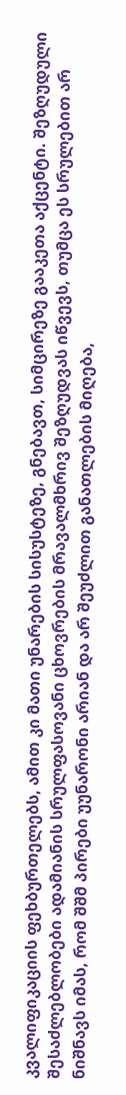კვალიფიკაციის ფეხბურთელებს, ამით კი მათი უნარების სისუსტეზე, გნებავთ, სიმცირეზე გააკეთა აქცენტი. შეზღუდული შესაძლებლობები ადამიანის სრულფასოვანი ცხოვრების მრავალმხრივ შეზღუდვას იწვევს, თუმცა ეს სრულებით არ ნიშნავს იმას, რომ შშმ პირები უუნარონი არიან და არ შეუძლით განათლების მიღება,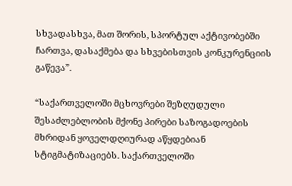სხვადასხვა, მათ შორის, სპორტულ აქტივობებში ჩართვა, დასაქმება და სხვებისთვის კონკურენციის გაწევა”.

“საქართველოში მცხოვრები შეზღუდული შესაძლებლობის მქონე პირები საზოგადოების მხრიდან ყოველდღიურად აწყდებიან სტიგმატიზაციებს. საქართველოში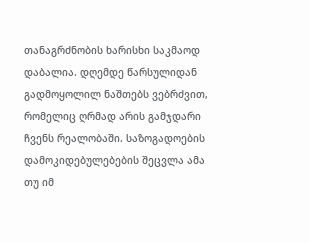თანაგრძნობის ხარისხი საკმაოდ დაბალია. დღემდე წარსულიდან გადმოყოლილ ნაშთებს ვებრძვით, რომელიც ღრმად არის გამჯდარი ჩვენს რეალობაში. საზოგადოების დამოკიდებულებების შეცვლა ამა თუ იმ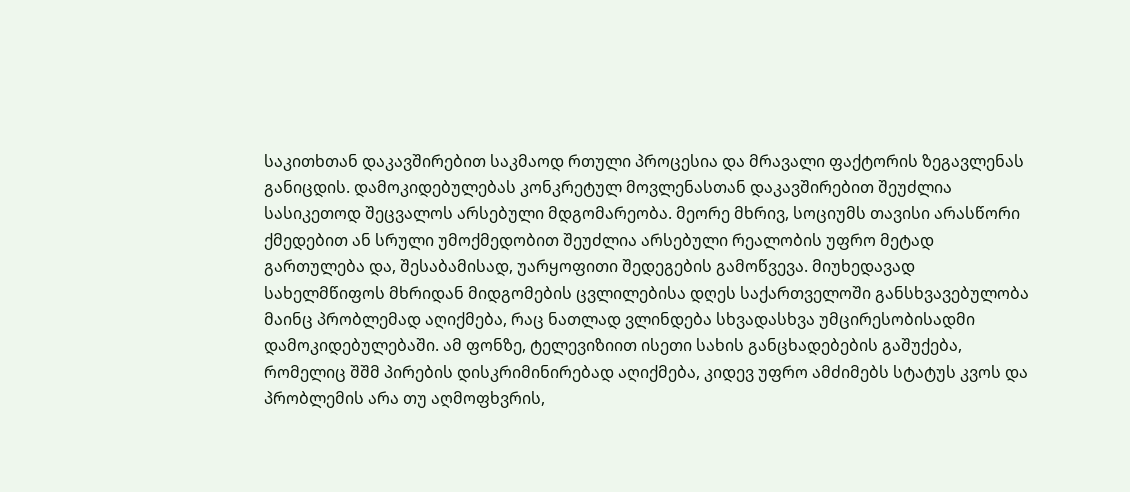საკითხთან დაკავშირებით საკმაოდ რთული პროცესია და მრავალი ფაქტორის ზეგავლენას განიცდის. დამოკიდებულებას კონკრეტულ მოვლენასთან დაკავშირებით შეუძლია სასიკეთოდ შეცვალოს არსებული მდგომარეობა. მეორე მხრივ, სოციუმს თავისი არასწორი ქმედებით ან სრული უმოქმედობით შეუძლია არსებული რეალობის უფრო მეტად გართულება და, შესაბამისად, უარყოფითი შედეგების გამოწვევა. მიუხედავად სახელმწიფოს მხრიდან მიდგომების ცვლილებისა დღეს საქართველოში განსხვავებულობა მაინც პრობლემად აღიქმება, რაც ნათლად ვლინდება სხვადასხვა უმცირესობისადმი დამოკიდებულებაში. ამ ფონზე, ტელევიზიით ისეთი სახის განცხადებების გაშუქება, რომელიც შშმ პირების დისკრიმინირებად აღიქმება, კიდევ უფრო ამძიმებს სტატუს კვოს და პრობლემის არა თუ აღმოფხვრის,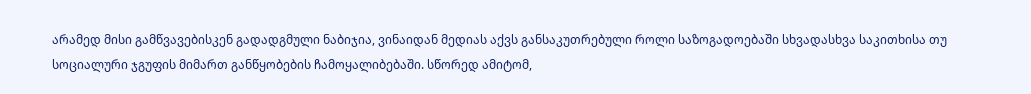არამედ მისი გამწვავებისკენ გადადგმული ნაბიჯია, ვინაიდან მედიას აქვს განსაკუთრებული როლი საზოგადოებაში სხვადასხვა საკითხისა თუ სოციალური ჯგუფის მიმართ განწყობების ჩამოყალიბებაში. სწორედ ამიტომ,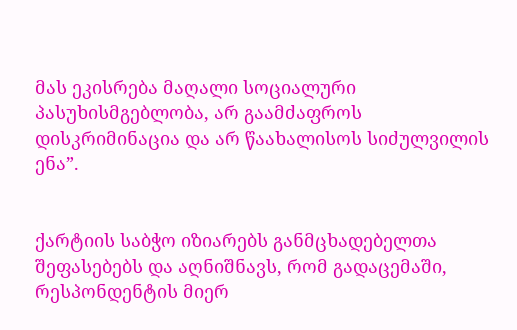მას ეკისრება მაღალი სოციალური პასუხისმგებლობა, არ გაამძაფროს დისკრიმინაცია და არ წაახალისოს სიძულვილის ენა”.


ქარტიის საბჭო იზიარებს განმცხადებელთა შეფასებებს და აღნიშნავს, რომ გადაცემაში, რესპონდენტის მიერ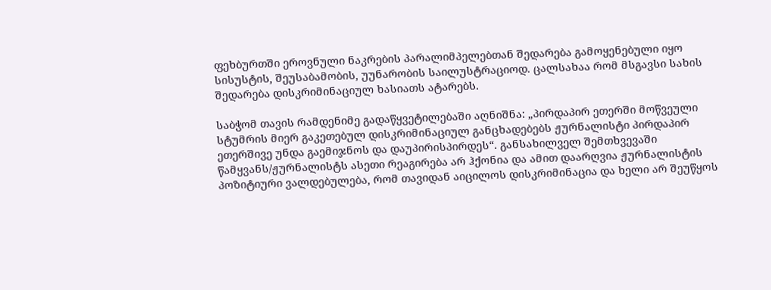ფეხბურთში ეროვნული ნაკრების პარალიმპელებთან შედარება გამოყენებული იყო სისუსტის, შეუსაბამობის, უუნარობის საილუსტრაციოდ. ცალსახაა რომ მსგავსი სახის შედარება დისკრიმინაციულ ხასიათს ატარებს.

საბჭომ თავის რამდენიმე გადაწყვეტილებაში აღნიშნა: „პირდაპირ ეთერში მოწვეული სტუმრის მიერ გაკეთებულ დისკრიმინაციულ განცხადებებს ჟურნალისტი პირდაპირ ეთერშივე უნდა გაემიჯნოს და დაუპირისპირდეს“. განსახილველ შემთხვევაში წამყვანს/ჟურნალისტს ასეთი რეაგირება არ ჰქონია და ამით დაარღვია ჟურნალისტის პოზიტიური ვალდებულება, რომ თავიდან აიცილოს დისკრიმინაცია და ხელი არ შეუწყოს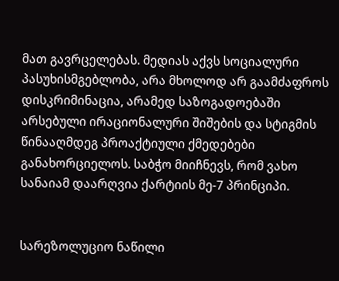მათ გავრცელებას. მედიას აქვს სოციალური პასუხისმგებლობა, არა მხოლოდ არ გაამძაფროს დისკრიმინაცია, არამედ საზოგადოებაში არსებული ირაციონალური შიშების და სტიგმის წინააღმდეგ პროაქტიული ქმედებები განახორციელოს. საბჭო მიიჩნევს, რომ ვახო სანაიამ დაარღვია ქარტიის მე-7 პრინციპი.


სარეზოლუციო ნაწილი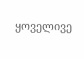ყოველივე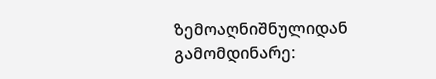ზემოაღნიშნულიდან გამომდინარე: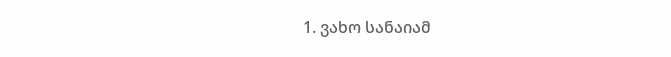1. ვახო სანაიამ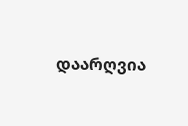დაარღვია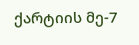ქარტიის მე-7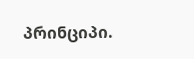პრინციპი.